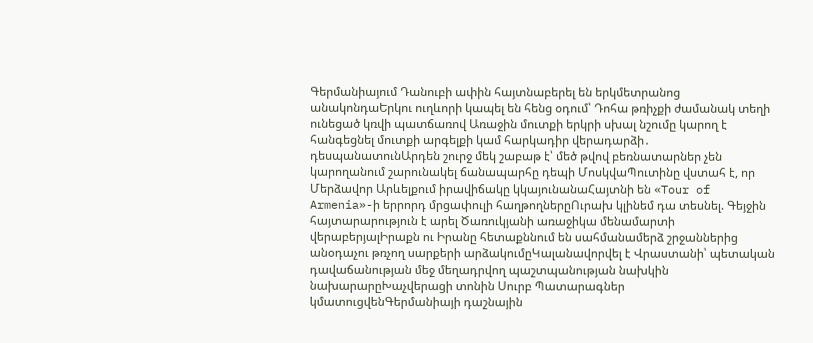Գերմանիայում Դանուբի ափին հայտնաբերել են երկմետրանոց անակոնդաԵրկու ուղևորի կապել են հենց օդում՝ Դոհա թռիչքի ժամանակ տեղի ունեցած կռվի պատճառով Առաջին մուտքի երկրի սխալ նշումը կարող է հանգեցնել մուտքի արգելքի կամ հարկադիր վերադարձի․ դեսպանատունԱրդեն շուրջ մեկ շաբաթ է՝ մեծ թվով բեռնատարներ չեն կարողանում շարունակել ճանապարհը դեպի ՄոսկվաՊուտինը վստահ է, որ Մերձավոր Արևելքում իրավիճակը կկայունանաՀայտնի են «Tour of Armenia»-ի երրորդ մրցափուլի հաղթողներըՈւրախ կլինեմ դա տեսնել. Գեյջին հայտարարություն է արել Ծառուկյանի առաջիկա մենամարտի վերաբերյալԻրաքն ու Իրանը հետաքննում են սահմանամերձ շրջաններից անօդաչու թռչող սարքերի արձակումըԿալանավորվել է Վրաստանի՝ պետական դավաճանության մեջ մեղադրվող պաշտպանության նախկին նախարարըԽաչվերացի տոնին Սուրբ Պատարագներ կմատուցվենԳերմանիայի դաշնային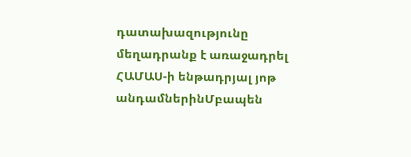դատախազությունը մեղադրանք է առաջադրել ՀԱՄԱՍ-ի ենթադրյալ յոթ անդամներինՄբապեն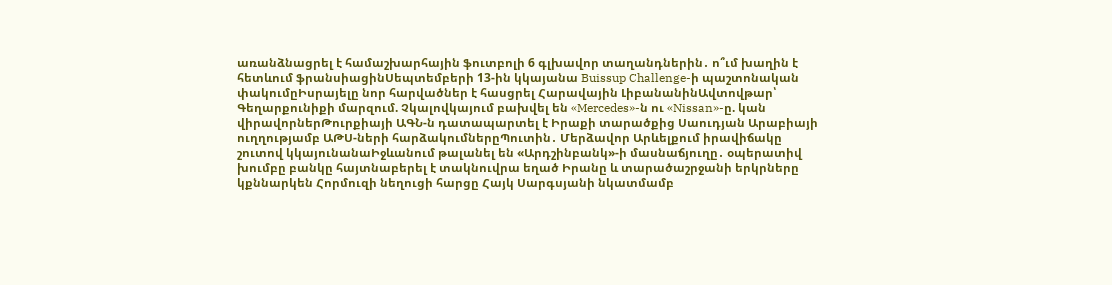առանձնացրել է համաշխարհային ֆուտբոլի 6 գլխավոր տաղանդներին․ ո՞ւմ խաղին է հետևում ֆրանսիացինՍեպտեմբերի 13-ին կկայանա Buissup Challenge-ի պաշտոնական փակումըԻսրայելը նոր հարվածներ է հասցրել Հարավային ԼիբանանինԱվտովթար՝ Գեղարքունիքի մարզում. Չկալովկայում բախվել են «Mercedes»-ն ու «Nissan»-ը. կան վիրավորներԹուրքիայի ԱԳՆ-ն դատապարտել է Իրաքի տարածքից Սաուդյան Արաբիայի ուղղությամբ ԱԹՍ-ների հարձակումներըՊուտին․ Մերձավոր Արևելքում իրավիճակը շուտով կկայունանաԻջևանում թալանել են «Արդշինբանկ»-ի մասնաճյուղը․ օպերատիվ խումբը բանկը հայտնաբերել է տակնուվրա եղած Իրանը և տարածաշրջանի երկրները կքննարկեն Հորմուզի նեղուցի հարցը Հայկ Սարգսյանի նկատմամբ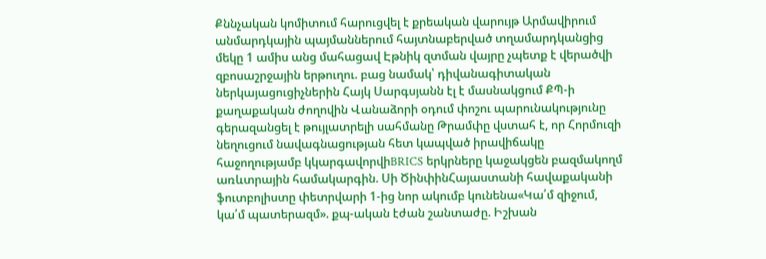Քննչական կոմիտում հարուցվել է քրեական վարույթ Արմավիրում անմարդկային պայմաններում հայտնաբերված տղամարդկանցից մեկը 1 ամիս անց մահացավ Էթնիկ զտման վայրը չպետք է վերածվի զբոսաշրջային երթուղու. բաց նամակ՝ դիվանագիտական ներկայացուցիչներին Հայկ Սարգսյանն էլ է մասնակցում ՔՊ-ի քաղաքական ժողովին Վանաձորի օդում փոշու պարունակությունը գերազանցել է թույլատրելի սահմանը Թրամփը վստահ է, որ Հորմուզի նեղուցում նավագնացության հետ կապված իրավիճակը հաջողությամբ կկարգավորվիBRICS երկրները կաջակցեն բազմակողմ առևտրային համակարգին. Սի ԾինփինՀայաստանի հավաքականի ֆուտբոլիստը փետրվարի 1-ից նոր ակումբ կունենա«Կա՛մ զիջում, կա՛մ պատերազմ». քպ-ական էժան շանտաժը. Իշխան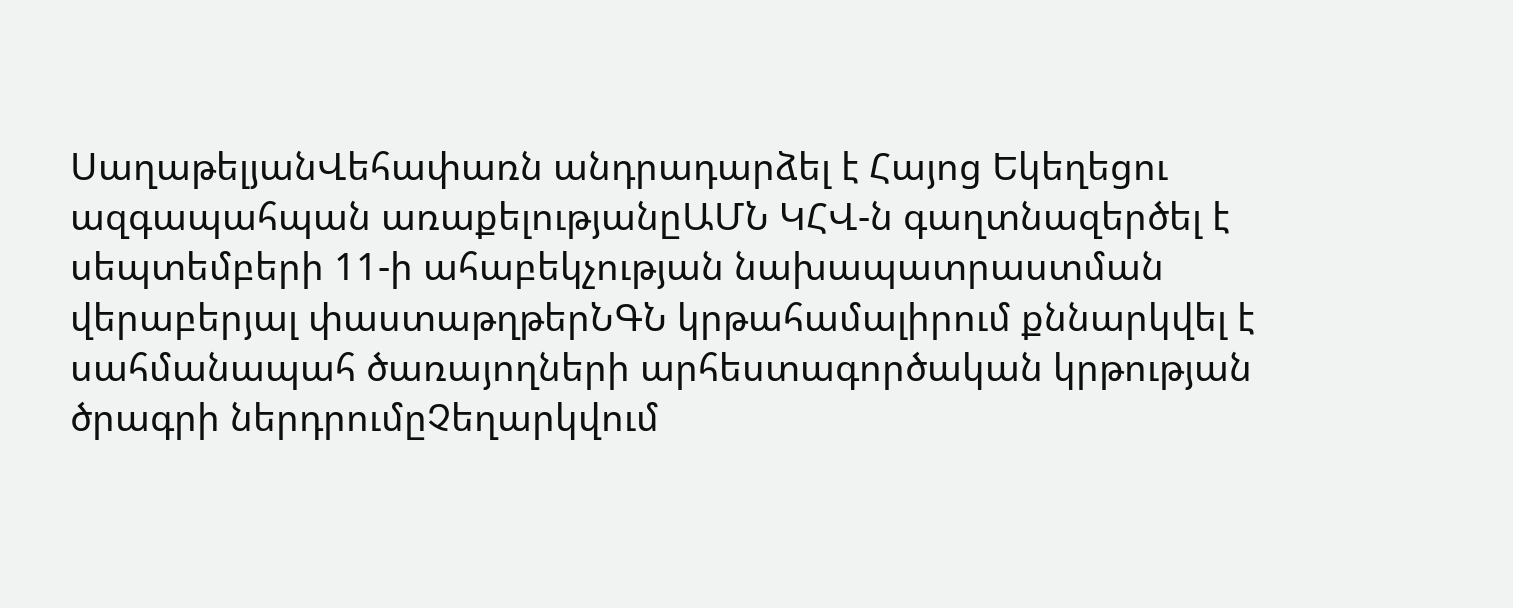ՍաղաթելյանՎեհափառն անդրադարձել է Հայոց Եկեղեցու ազգապահպան առաքելությանըԱՄՆ ԿՀՎ-ն գաղտնազերծել է սեպտեմբերի 11-ի ահաբեկչության նախապատրաստման վերաբերյալ փաստաթղթերՆԳՆ կրթահամալիրում քննարկվել է սահմանապահ ծառայողների արհեստագործական կրթության ծրագրի ներդրումըՉեղարկվում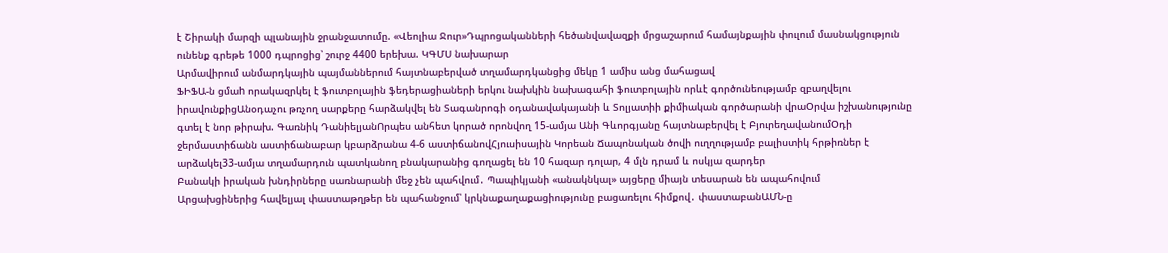է Շիրակի մարզի պլանային ջրանջատումը. «Վեոլիա Ջուր»Դպրոցականների հեծանվավազքի մրցաշարում համայնքային փուլում մասնակցություն ունենք գրեթե 1000 դպրոցից՝ շուրջ 4400 երեխա. ԿԳՄՍ նախարար
Արմավիրում անմարդկային պայմաններում հայտնաբերված տղամարդկանցից մեկը 1 ամիս անց մահացավ
ՖԻՖԱ-ն ցմաh որակազրկել է ֆուտբոլային ֆեդերացիաների երկու նախկին նախագահի ֆուտբոլային որևէ գործունեությամբ զբաղվելու իրավունքիցԱնօդաչու թռչող սարքերը հարձակվել են Տագանրոգի օդանավակայանի և Տոլյատիի քիմիական գործարանի վրաՕրվա իշխանությունը գտել է նոր թիրախ. Գառնիկ ԴանիելյանՈրպես անհետ կորած որոնվող 15-ամյա Անի Գևորգյանը հայտնաբերվել է ԲյուրեղավանումՕդի ջերմաստիճանն աստիճանաբար կբարձրանա 4-6 աստիճանովՀյուսիսային Կորեան Ճապոնական ծովի ուղղությամբ բալիստիկ հրթիռներ է արձակել33-ամյա տղամարդուն պատկանող բնակարանից գողացել են 10 հազար դոլար, 4 մլն դրամ և ոսկյա զարդեր
Բանակի իրական խնդիրները սառնարանի մեջ չեն պահվում․ Պապիկյանի «անակնկալ» այցերը միայն տեսարան են ապահովում
Արցախցիներից հավելյալ փաստաթղթեր են պահանջում՝ կրկնաքաղաքացիությունը բացառելու հիմքով․ փաստաբանԱՄՆ-ը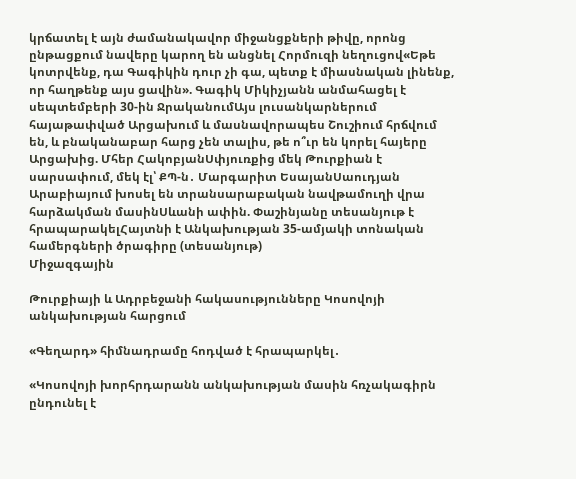կրճատել է այն ժամանակավոր միջանցքների թիվը, որոնց ընթացքում նավերը կարող են անցնել Հորմուզի նեղուցով«Եթե կոտրվենք, դա Գագիկին դուր չի գա, պետք է միասնական լինենք, որ հաղթենք այս ցավին». Գագիկ Միկիչյանն անմահացել է սեպտեմբերի 30-ին ՋրականումԱյս լուսանկարներում հայաթափված Արցախում և մասնավորապես Շուշիում հրճվում են, և բնականաբար հարց չեն տալիս, թե ո՞ւր են կորել հայերը Արցախից. Մհեր ՀակոբյանՍփյուռքից մեկ Թուրքիան է սարսափում, մեկ էլ՝ ՔՊ-ն․ Մարգարիտ ԵսայանՍաուդյան Արաբիայում խոսել են տրանսարաբական նավթամուղի վրա հարձակման մասինՍևանի ափին. Փաշինյանը տեսանյութ է հրապարակելՀայտնի է Անկախության 35-ամյակի տոնական համերգների ծրագիրը (տեսանյութ)
Միջազգային

Թուրքիայի և Ադրբեջանի հակասությունները Կոսովոյի անկախության հարցում

«Գեղարդ» հիմնադրամը հոդված է հրապարկել․

«Կոսովոյի խորհրդարանն անկախության մասին հռչակագիրն ընդունել է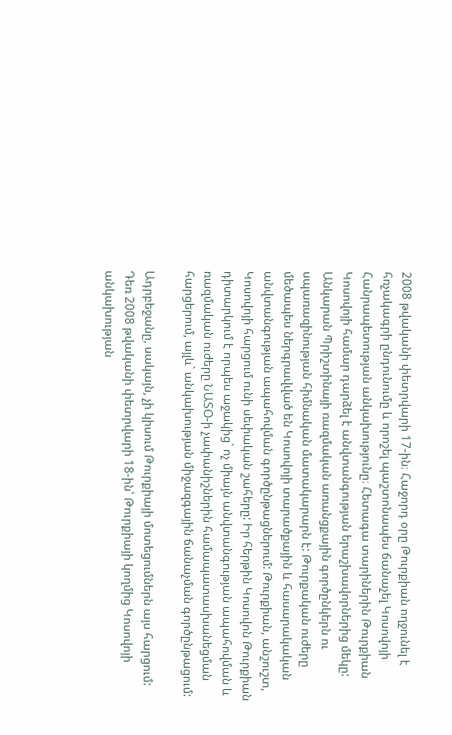2008 թվականի փետրվարի 17-ին։ Հաջորդ օրը Թուրքիան ողջունել է հռչակագրի ընդունումը և որոշել պաշտոնապես ճանաչել Կոսովոյի Հանրապետության անկախությունը։ Հետագա տարիներին Թուրքիան Կոսովոյի համար դարձել է անվտանգության երաշխավորներից մեկը: Անկարան Պրիշտինայի ռազմական առանցքային գործընկերն ու սպառազինության հիմնական մատակարարն է: Թուրքական ուժերը մեծապես ներգրավված են Կոսովոյի տարածքային և հասարակական անվտանգության ապահովման գործընթացներում: Թուրքիան, անշուշտ, Կոսովոյի հարցում ունի սեփական շահերը: Իր հերթին Կոսովոն Թուրքիան դիտարկում է որպես աջակից` ոչ միայն անվտանգության ապահովման և ռազմական ուժերը ՆԱՏՕ-ի չափանիշներին համապատասխանեցման հարցերում, այլև` անկախության միջազգային ճանաչման գործընթացում:

Ադրբեջանը, սակայն, չի կիսում Թուրքիայի մոտեցումներն այս հարցում: Դեռ 2008 թվականի փետրվարի 18-ին՝ Թուրքիայի կողմից Կոսովոյի անկախության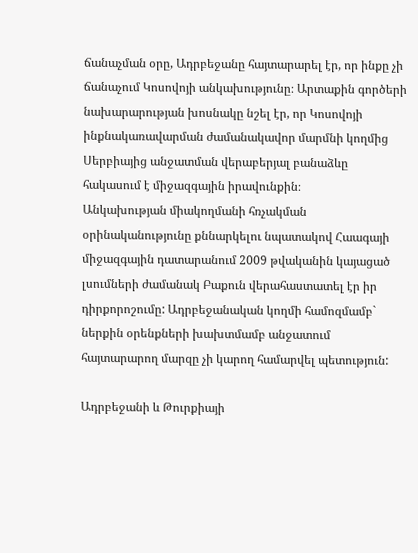ճանաչման օրը, Ադրբեջանը հայտարարել էր, որ ինքը չի ճանաչում Կոսովոյի անկախությունը։ Արտաքին գործերի նախարարության խոսնակը նշել էր, որ Կոսովոյի ինքնակառավարման ժամանակավոր մարմնի կողմից Սերբիայից անջատման վերաբերյալ բանաձևը հակասում է միջազգային իրավունքին։
Անկախության միակողմանի հռչակման օրինականությունը քննարկելու նպատակով Հաագայի միջազգային դատարանում 2009 թվականին կայացած լսումների ժամանակ Բաքուն վերահաստատել էր իր դիրքորոշումը: Ադրբեջանական կողմի համոզմամբ` ներքին օրենքների խախտմամբ անջատում հայտարարող մարզը չի կարող համարվել պետություն:

Ադրբեջանի և Թուրքիայի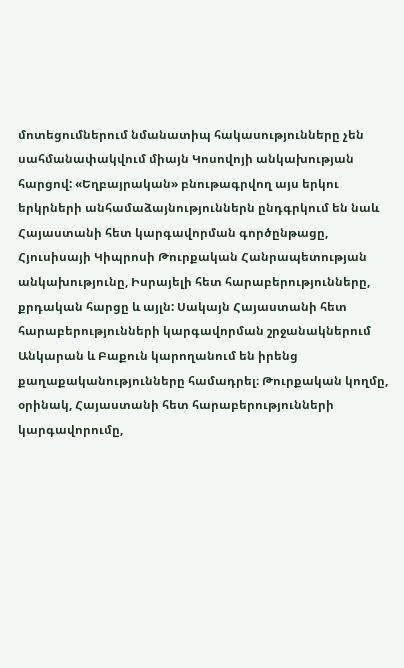մոտեցումներում նմանատիպ հակասությունները չեն սահմանափակվում միայն Կոսովոյի անկախության հարցով: «Եղբայրական» բնութագրվող այս երկու երկրների անհամաձայնություններն ընդգրկում են նաև Հայաստանի հետ կարգավորման գործընթացը, Հյուսիսայի Կիպրոսի Թուրքական Հանրապետության անկախությունը, Իսրայելի հետ հարաբերությունները, քրդական հարցը և այլն: Սակայն Հայաստանի հետ հարաբերությունների կարգավորման շրջանակներում Անկարան և Բաքուն կարողանում են իրենց քաղաքականությունները համադրել։ Թուրքական կողմը, օրինակ, Հայաստանի հետ հարաբերությունների կարգավորումը,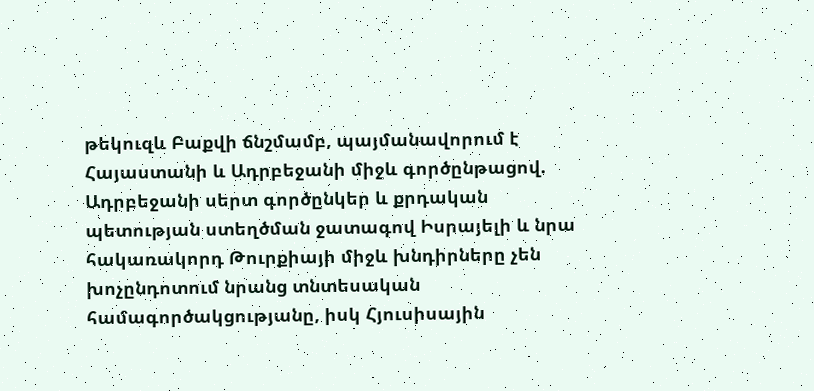թեկուզև Բաքվի ճնշմամբ, պայմանավորում է Հայաստանի և Ադրբեջանի միջև գործընթացով. Ադրբեջանի սերտ գործընկեր և քրդական պետության ստեղծման ջատագով Իսրայելի և նրա հակառակորդ Թուրքիայի միջև խնդիրները չեն խոչընդոտում նրանց տնտեսական համագործակցությանը, իսկ Հյուսիսային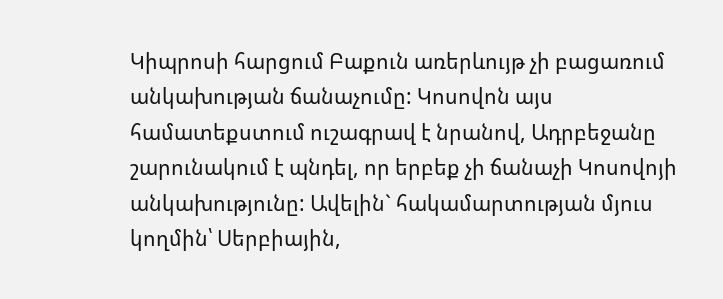Կիպրոսի հարցում Բաքուն առերևույթ չի բացառում անկախության ճանաչումը: Կոսովոն այս համատեքստում ուշագրավ է նրանով, Ադրբեջանը շարունակում է պնդել, որ երբեք չի ճանաչի Կոսովոյի անկախությունը: Ավելին` հակամարտության մյուս կողմին՝ Սերբիային,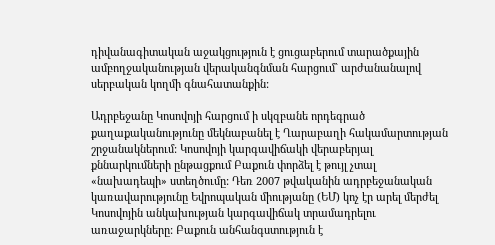դիվանագիտական աջակցություն է ցուցաբերում տարածքային ամբողջականության վերականգնման հարցում` արժանանալով սերբական կողմի գնահատանքին:

Ադրբեջանը Կոսովոյի հարցում ի սկզբանե որդեգրած քաղաքականությունը մեկնաբանել է Ղարաբաղի հակամարտության շրջանակներում: Կոսովոյի կարգավիճակի վերաբերյալ քննարկումների ընթացքում Բաքուն փորձել է թույլ չտալ «նախադեպի» ստեղծումը: Դեռ 2007 թվականին ադրբեջանական կառավարությունը Եվրոպական միությանը (ԵՄ) կոչ էր արել մերժել Կոսովոյին անկախության կարգավիճակ տրամադրելու առաջարկները: Բաքուն անհանգստություն է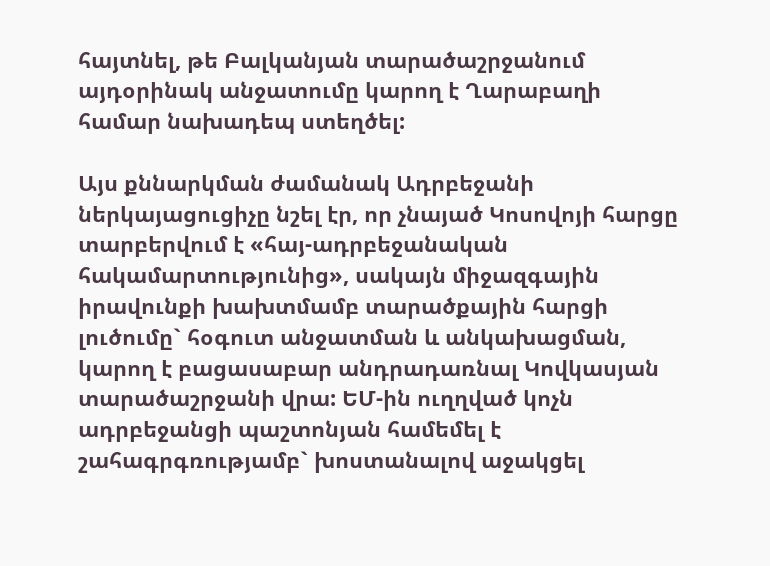հայտնել, թե Բալկանյան տարածաշրջանում այդօրինակ անջատումը կարող է Ղարաբաղի համար նախադեպ ստեղծել:

Այս քննարկման ժամանակ Ադրբեջանի ներկայացուցիչը նշել էր, որ չնայած Կոսովոյի հարցը տարբերվում է «հայ-ադրբեջանական հակամարտությունից», սակայն միջազգային իրավունքի խախտմամբ տարածքային հարցի լուծումը` հօգուտ անջատման և անկախացման, կարող է բացասաբար անդրադառնալ Կովկասյան տարածաշրջանի վրա: ԵՄ-ին ուղղված կոչն ադրբեջանցի պաշտոնյան համեմել է շահագրգռությամբ` խոստանալով աջակցել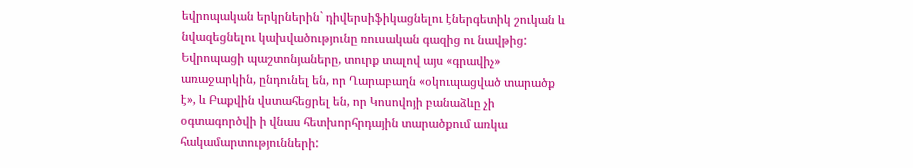եվրոպական երկրներին` դիվերսիֆիկացնելու էներգետիկ շուկան և նվազեցնելու կախվածությունը ռուսական գազից ու նավթից: Եվրոպացի պաշտոնյաները, տուրք տալով այս «գրավիչ» առաջարկին, ընդունել են, որ Ղարաբաղն «օկուպացված տարածք է», և Բաքվին վստահեցրել են, որ Կոսովոյի բանաձևը չի օգտագործվի ի վնաս հետխորհրդային տարածքում առկա հակամարտությունների: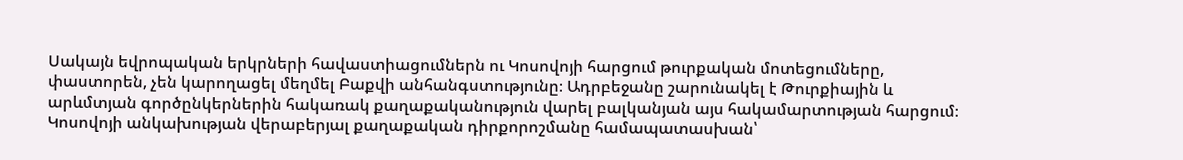Սակայն եվրոպական երկրների հավաստիացումներն ու Կոսովոյի հարցում թուրքական մոտեցումները, փաստորեն, չեն կարողացել մեղմել Բաքվի անհանգստությունը։ Ադրբեջանը շարունակել է Թուրքիային և արևմտյան գործընկերներին հակառակ քաղաքականություն վարել բալկանյան այս հակամարտության հարցում։ Կոսովոյի անկախության վերաբերյալ քաղաքական դիրքորոշմանը համապատասխան՝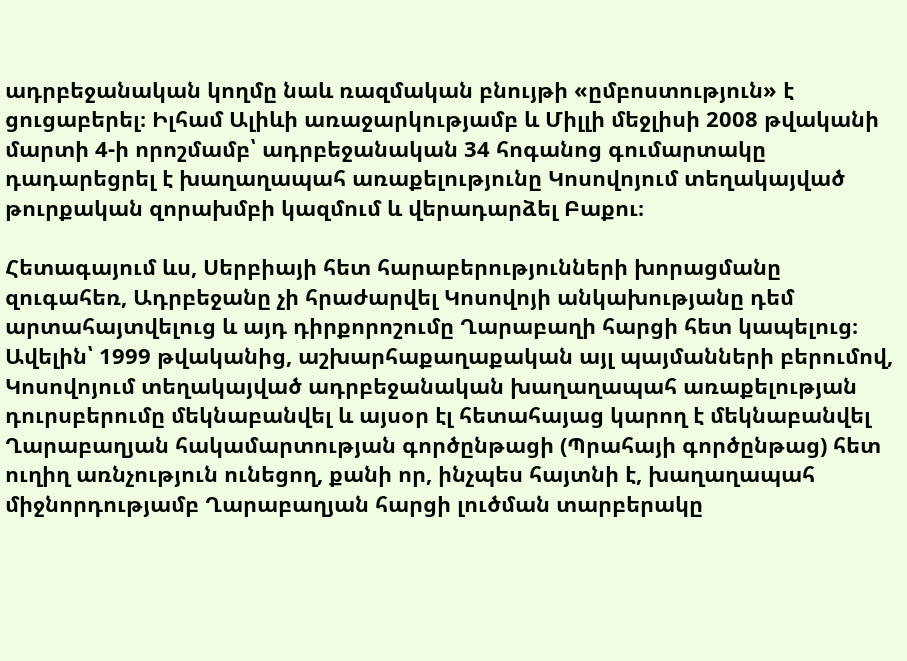ադրբեջանական կողմը նաև ռազմական բնույթի «ըմբոստություն» է ցուցաբերել։ Իլհամ Ալիևի առաջարկությամբ և Միլլի մեջլիսի 2008 թվականի մարտի 4-ի որոշմամբ՝ ադրբեջանական 34 հոգանոց գումարտակը դադարեցրել է խաղաղապահ առաքելությունը Կոսովոյում տեղակայված թուրքական զորախմբի կազմում և վերադարձել Բաքու։

Հետագայում ևս, Սերբիայի հետ հարաբերությունների խորացմանը զուգահեռ, Ադրբեջանը չի հրաժարվել Կոսովոյի անկախությանը դեմ արտահայտվելուց և այդ դիրքորոշումը Ղարաբաղի հարցի հետ կապելուց։ Ավելին՝ 1999 թվականից, աշխարհաքաղաքական այլ պայմանների բերումով, Կոսովոյում տեղակայված ադրբեջանական խաղաղապահ առաքելության դուրսբերումը մեկնաբանվել և այսօր էլ հետահայաց կարող է մեկնաբանվել Ղարաբաղյան հակամարտության գործընթացի (Պրահայի գործընթաց) հետ ուղիղ առնչություն ունեցող, քանի որ, ինչպես հայտնի է, խաղաղապահ միջնորդությամբ Ղարաբաղյան հարցի լուծման տարբերակը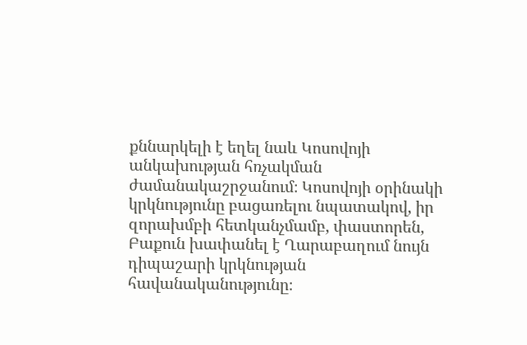քննարկելի է եղել նաև Կոսովոյի անկախության հռչակման ժամանակաշրջանում։ Կոսովոյի օրինակի կրկնությունը բացառելու նպատակով, իր զորախմբի հետկանչմամբ, փաստորեն, Բաքուն խափանել է Ղարաբաղում նույն դիպաշարի կրկնության հավանականությունը։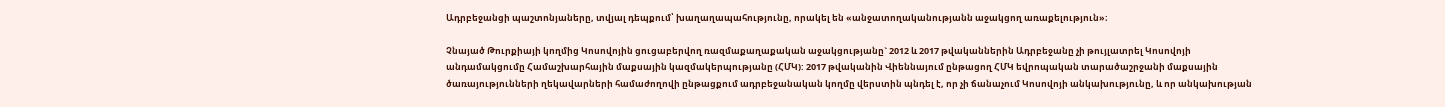Ադրբեջանցի պաշտոնյաները, տվյալ դեպքում՝ խաղաղապահությունը, որակել են «անջատողականությանն աջակցող առաքելություն»։

Չնայած Թուրքիայի կողմից Կոսովոյին ցուցաբերվող ռազմաքաղաքական աջակցությանը` 2012 և 2017 թվականներին Ադրբեջանը չի թույլատրել Կոսովոյի անդամակցումը Համաշխարհային մաքսային կազմակերպությանը (ՀՄԿ): 2017 թվականին Վիեննայում ընթացող ՀՄԿ եվրոպական տարածաշրջանի մաքսային ծառայությունների ղեկավարների համաժողովի ընթացքում ադրբեջանական կողմը վերստին պնդել է, որ չի ճանաչում Կոսովոյի անկախությունը, և որ անկախության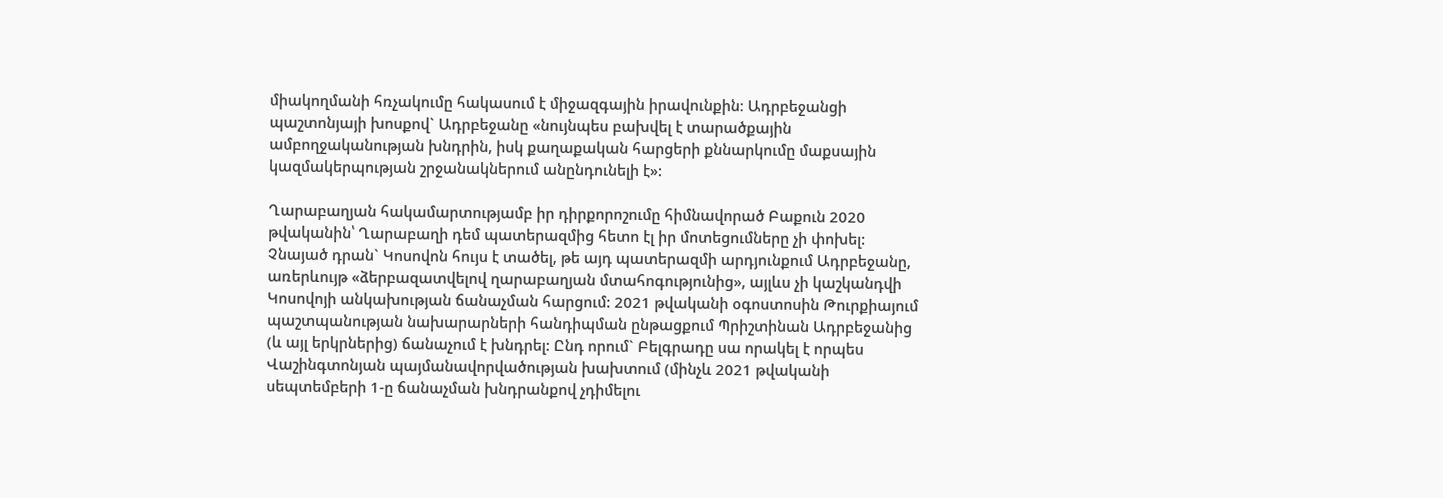միակողմանի հռչակումը հակասում է միջազգային իրավունքին։ Ադրբեջանցի պաշտոնյայի խոսքով` Ադրբեջանը «նույնպես բախվել է տարածքային ամբողջականության խնդրին, իսկ քաղաքական հարցերի քննարկումը մաքսային կազմակերպության շրջանակներում անընդունելի է»:

Ղարաբաղյան հակամարտությամբ իր դիրքորոշումը հիմնավորած Բաքուն 2020 թվականին՝ Ղարաբաղի դեմ պատերազմից հետո էլ իր մոտեցումները չի փոխել: Չնայած դրան` Կոսովոն հույս է տածել, թե այդ պատերազմի արդյունքում Ադրբեջանը, առերևույթ «ձերբազատվելով ղարաբաղյան մտահոգությունից», այլևս չի կաշկանդվի Կոսովոյի անկախության ճանաչման հարցում: 2021 թվականի օգոստոսին Թուրքիայում պաշտպանության նախարարների հանդիպման ընթացքում Պրիշտինան Ադրբեջանից (և այլ երկրներից) ճանաչում է խնդրել: Ընդ որում` Բելգրադը սա որակել է որպես Վաշինգտոնյան պայմանավորվածության խախտում (մինչև 2021 թվականի սեպտեմբերի 1-ը ճանաչման խնդրանքով չդիմելու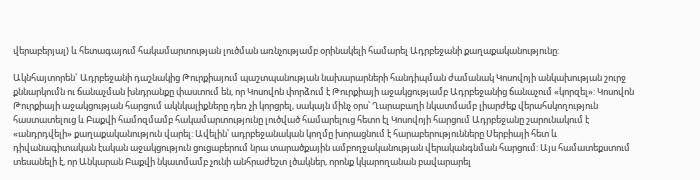վերաբերյալ) և հետագայում հակամարտության լուծման առնչությամբ օրինակելի համարել Ադրբեջանի քաղաքականությունը:

Ակնհայտորեն` Ադրբեջանի դաշնակից Թուրքիայում պաշտպանության նախարարների հանդիպման ժամանակ Կոսովոյի անկախության շուրջ քննարկումն ու ճանաչման խնդրանքը փաստում են, որ Կոսովոն փորձում է Թուրքիայի աջակցությամբ Ադրբեջանից ճանաչում «կորզել»: Կոսովոն Թուրքիայի աջակցության հարցում ակնկալիքները դեռ չի կորցրել, սակայն մինչ օրս՝ Ղարաբաղի նկատմամբ լիարժեք վերահսկողություն հաստատելուց և Բաքվի համոզմամբ հակամարտությունը լուծված համարելուց հետո էլ Կոսովոյի հարցում Ադրբեջանը շարունակում է «անդրդվելի» քաղաքականություն վարել: Ավելին՝ ադրբեջանական կողմը խորացնում է հարաբերությունները Սերբիայի հետ և դիվանագիտական էական աջակցություն ցուցաբերում նրա տարածքային ամբողջականության վերականգնման հարցում: Այս համատեքստում տեսանելի է, որ Անկարան Բաքվի նկատմամբ չունի անհրաժեշտ լծակներ, որոնք կկարողանան բավարարել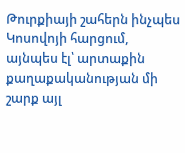Թուրքիայի շահերն ինչպես Կոսովոյի հարցում, այնպես էլ՝ արտաքին քաղաքականության մի շարք այլ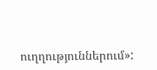ուղղություններում»: